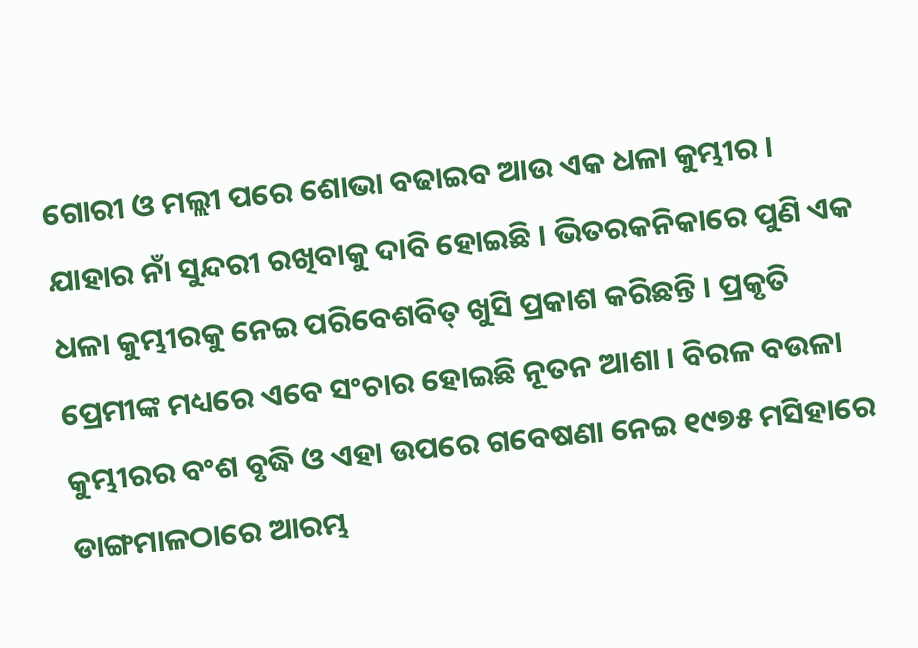ଗୋରୀ ଓ ମଲ୍ଲୀ ପରେ ଶୋଭା ବଢାଇବ ଆଉ ଏକ ଧଳା କୁମ୍ଭୀର । ଯାହାର ନାଁ ସୁନ୍ଦରୀ ରଖିବାକୁ ଦାବି ହୋଇଛି । ଭିତରକନିକାରେ ପୁଣି ଏକ ଧଳା କୁମ୍ଭୀରକୁ ନେଇ ପରିବେଶବିତ୍ ଖୁସି ପ୍ରକାଶ କରିଛନ୍ତି । ପ୍ରକୃତି ପ୍ରେମୀଙ୍କ ମଧ୍ୟରେ ଏବେ ସଂଚାର ହୋଇଛି ନୂତନ ଆଶା । ବିରଳ ବଉଳା କୁମ୍ଭୀରର ବଂଶ ବୃଦ୍ଧି ଓ ଏହା ଉପରେ ଗବେଷଣା ନେଇ ୧୯୭୫ ମସିହାରେ ଡାଙ୍ଗମାଳଠାରେ ଆରମ୍ଭ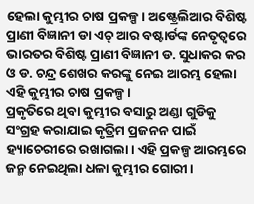ହେଲା କୁମ୍ଭୀର ଚାଷ ପ୍ରକଳ୍ପ। ଅଷ୍ଟ୍ରେଲିଆର ବିଶିଷ୍ଟ ପ୍ରାଣୀ ବିଜ୍ଞାନୀ ଡା ଏଚ୍ ଆର ବଷ୍ଟାର୍ଡଙ୍କ ନେତୃତ୍ୱରେ ଭାରତର ବିଶିଷ୍ଟ ପ୍ରାଣୀ ବିଜ୍ଞାନୀ ଡ. ସୁଧାକର କର ଓ ଡ. ଚନ୍ଦ୍ର ଶେଖର କରଙ୍କୁ ନେଇ ଆରମ୍ଭ ହେଲା ଏହି କୁମ୍ଭୀର ଚାଷ ପ୍ରକଳ୍ପ।
ପ୍ରକୃତିରେ ଥିବା କୁମ୍ଭୀର ବସାରୁ ଅଣ୍ଡା ଗୁଡିକୁ ସଂଗ୍ରହ କରାଯାଇ କୃତ୍ରିମ ପ୍ରଜନନ ପାଇଁ ହ୍ୟାଚେରୀରେ ରଖାଗଲା। ଏହି ପ୍ରକଳ୍ପ ଆରମ୍ଭରେ ଜନ୍ମ ନେଇଥିଲା ଧଳା କୁମ୍ଭୀର ଗୋରୀ।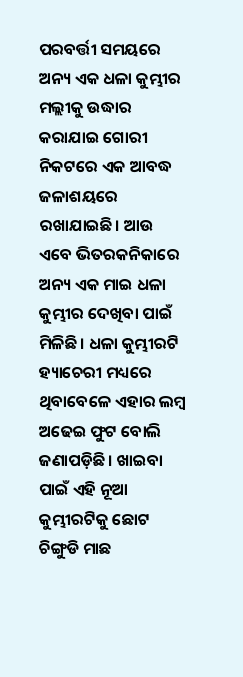ପରବର୍ତ୍ତୀ ସମୟରେ ଅନ୍ୟ ଏକ ଧଳା କୁମ୍ଭୀର ମଲ୍ଲୀକୁ ଉଦ୍ଧାର କରାଯାଇ ଗୋରୀ ନିକଟରେ ଏକ ଆବଦ୍ଧ ଜଳାଶୟରେ ରଖାଯାଇଛି। ଆଉ ଏବେ ଭିତରକନିକାରେ ଅନ୍ୟ ଏକ ମାଇ ଧଳା କୁମ୍ଭୀର ଦେଖିବା ପାଇଁ ମିଳିଛି। ଧଳା କୁମ୍ଭୀରଟି ହ୍ୟାଚେରୀ ମଧ୍ୟରେ ଥିବାବେଳେ ଏହାର ଲମ୍ବ ଅଢେଇ ଫୁଟ ବୋଲି ଜଣାପଡ଼ିଛି। ଖାଇବା ପାଇଁ ଏହି ନୂଆ କୁମ୍ଭୀରଟିକୁ ଛୋଟ ଚିଙ୍ଗୁଡି ମାଛ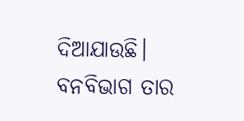ଦିଆଯାଉଛି। ବନବିଭାଗ ତାର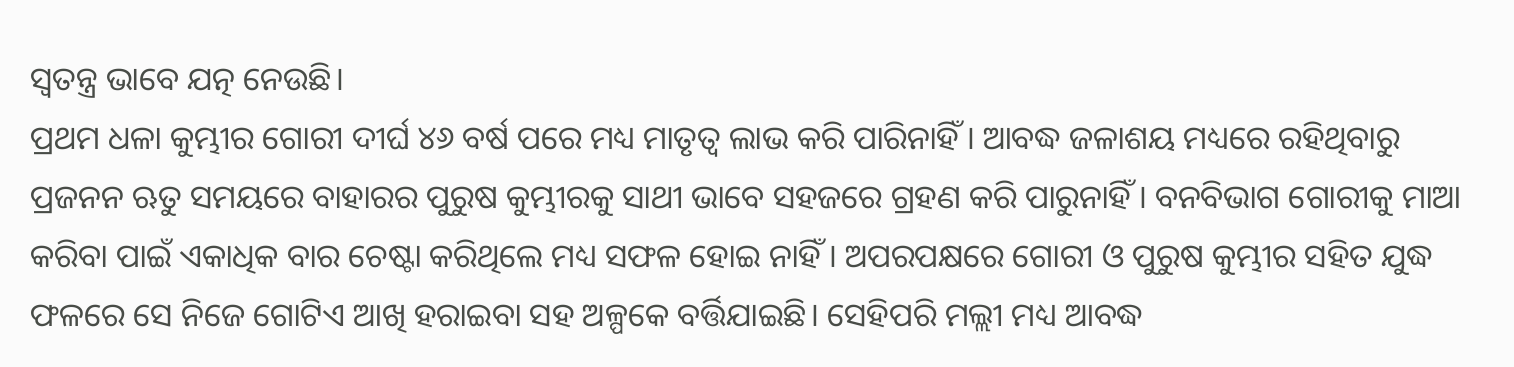ସ୍ୱତନ୍ତ୍ର ଭାବେ ଯତ୍ନ ନେଉଛି।
ପ୍ରଥମ ଧଳା କୁମ୍ଭୀର ଗୋରୀ ଦୀର୍ଘ ୪୬ ବର୍ଷ ପରେ ମଧ୍ୟ ମାତୃତ୍ୱ ଲାଭ କରି ପାରିନାହିଁ। ଆବଦ୍ଧ ଜଳାଶୟ ମଧ୍ୟରେ ରହିଥିବାରୁ ପ୍ରଜନନ ଋତୁ ସମୟରେ ବାହାରର ପୁରୁଷ କୁମ୍ଭୀରକୁ ସାଥୀ ଭାବେ ସହଜରେ ଗ୍ରହଣ କରି ପାରୁନାହିଁ। ବନବିଭାଗ ଗୋରୀକୁ ମାଆ କରିବା ପାଇଁ ଏକାଧିକ ବାର ଚେଷ୍ଟା କରିଥିଲେ ମଧ୍ୟ ସଫଳ ହୋଇ ନାହିଁ। ଅପରପକ୍ଷରେ ଗୋରୀ ଓ ପୁରୁଷ କୁମ୍ଭୀର ସହିତ ଯୁଦ୍ଧ ଫଳରେ ସେ ନିଜେ ଗୋଟିଏ ଆଖି ହରାଇବା ସହ ଅଳ୍ପକେ ବର୍ତ୍ତିଯାଇଛି। ସେହିପରି ମଲ୍ଲୀ ମଧ୍ୟ ଆବଦ୍ଧ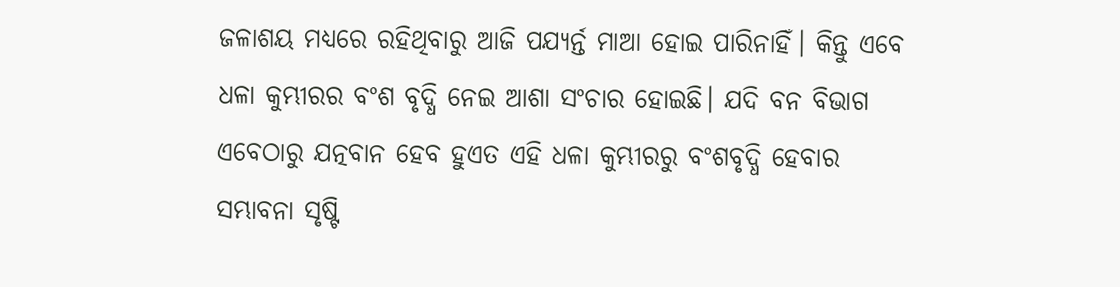ଜଳାଶୟ ମଧ୍ୟରେ ରହିଥିବାରୁ ଆଜି ପଯ୍ୟର୍ନ୍ତ ମାଆ ହୋଇ ପାରିନାହିଁ। କିନ୍ତୁ ଏବେ ଧଳା କୁମ୍ଭୀରର ବଂଶ ବୃଦ୍ଧି ନେଇ ଆଶା ସଂଚାର ହୋଇଛି। ଯଦି ବନ ବିଭାଗ ଏବେଠାରୁ ଯତ୍ନବାନ ହେବ ହୁଏତ ଏହି ଧଳା କୁମ୍ଭୀରରୁ ବଂଶବୃଦ୍ଧି ହେବାର ସମ୍ଭାବନା ସୃଷ୍ଟି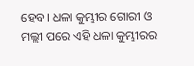ହେବ। ଧଳା କୁମ୍ଭୀର ଗୋରୀ ଓ ମଲ୍ଲୀ ପରେ ଏହି ଧଳା କୁମ୍ଭୀରର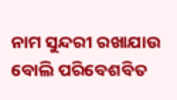ନାମ ସୁନ୍ଦରୀ ରଖାଯାଉ ବୋଲି ପରିବେଶବିତ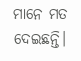ମାନେ ମତ ଦେଇଛନ୍ତି।